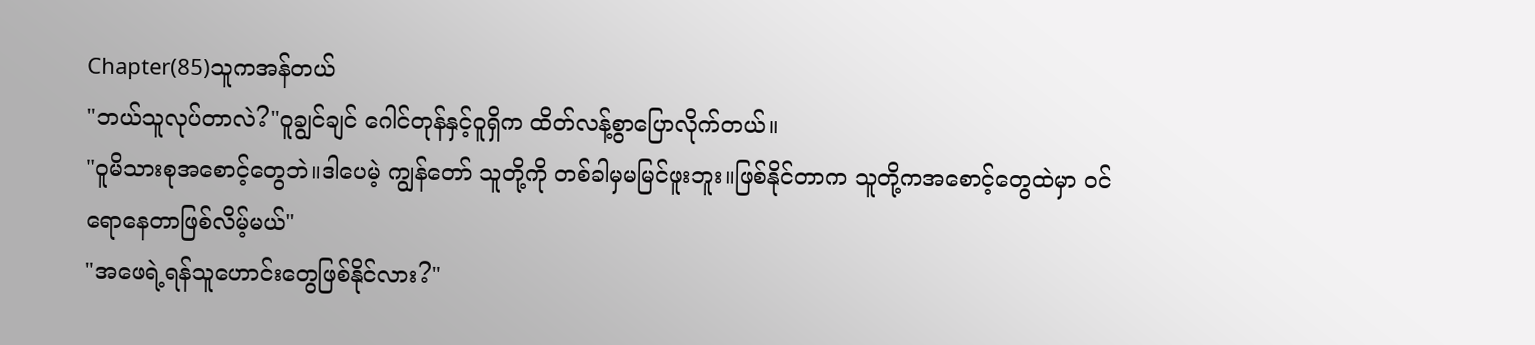Chapter(85)သူကအန်တယ်
"ဘယ်သူလုပ်တာလဲ?"ဝူချွင်ချင် ဂေါင်တုန်နှင့်ဝူရှိက ထိတ်လန့်စွာပြောလိုက်တယ်။
"ဝူမိသားစုအစောင့်တွေဘဲ။ဒါပေမဲ့ ကျွန်တော် သူတို့ကို တစ်ခါမှမမြင်ဖူးဘူး။ဖြစ်နိုင်တာက သူတို့ကအစောင့်တွေထဲမှာ ဝင်ရောနေတာဖြစ်လိမ့်မယ်"
"အဖေရဲ့ရန်သူဟောင်းတွေဖြစ်နိုင်လား?"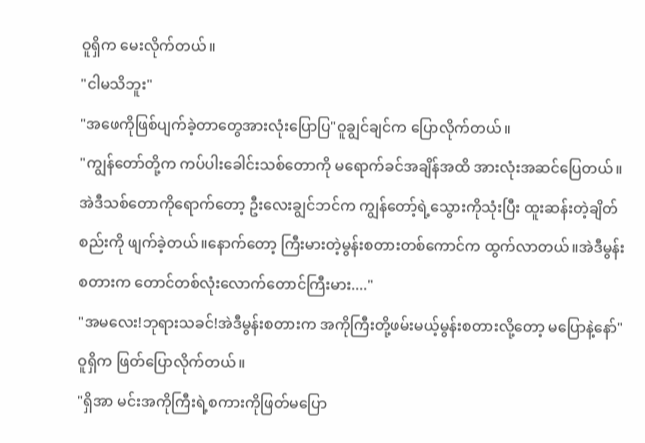ဝူရှိက မေးလိုက်တယ်။
"ငါမသိဘူး"
"အဖေကိုဖြစ်ပျက်ခဲ့တာတွေအားလုံးပြောပြ"ဝူချွင်ချင်က ပြောလိုက်တယ်။
"ကျွန်တော်တို့က ကပ်ပါးခေါင်းသစ်တောကို မရောက်ခင်အချိန်အထိ အားလုံးအဆင်ပြေတယ်။အဲဒီသစ်တောကိုရောက်တော့ ဦးလေးချွင်ဘင်က ကျွန်တော့်ရဲ့သွေားကိုသုံးပြီး ထူးဆန်းတဲ့ချိတ်စည်းကို ဖျက်ခဲ့တယ်။နောက်တော့ ကြီးမားတဲ့မွန်းစတားတစ်ကောင်က ထွက်လာတယ်။အဲဒီမွန်းစတားက တောင်တစ်လုံးလောက်တောင်ကြီးမား...."
"အမလေး!ဘုရားသခင်!အဲဒီမွန်းစတားက အကိုကြီးတို့ဖမ်းမယ့်မွန်းစတားလို့တော့ မပြောနဲ့နော်"ဝူရှိက ဖြတ်ပြောလိုက်တယ်။
"ရှိအာ မင်းအကိုကြီးရဲ့စကားကိုဖြတ်မပြော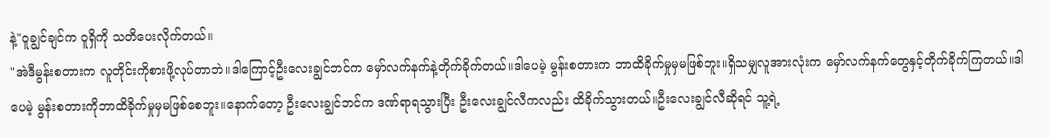နဲ့"ဝူချွင်ချင်က ဝူရှိကို သတိပေးလိုက်တယ်။
"အဲဒီမွန်းစတားက လူတိုင်းကိုစားဖို့လုပ်တာဘဲ။ဒါကြောင့်ဦးလေးချွင်ဘင်က မှော်လက်နက်နဲ့တိုက်ခိုက်တယ်။ဒါပေမဲ့ မွန်းစတားက ဘာထိခိုက်မှုမှမဖြစ်ဘူး။ရှိသမျှလူအားလုံးက မှော်လက်နက်တွေနှင့်တိုက်ခိုက်ကြတယ်။ဒါပေမဲ့ မွန်းစတားကိုဘာထိခိုက်မှုမှမဖြစ်စေဘူး။နောက်တော့ ဦးလေးချွင်ဘင်က ဒဏ်ရာရသွားပြီး ဦးလေးချွင်လီကလည်း ထိခိုက်သွားတယ်။ဦးလေးချွင်လီဆိုရင် သူ့ရဲ့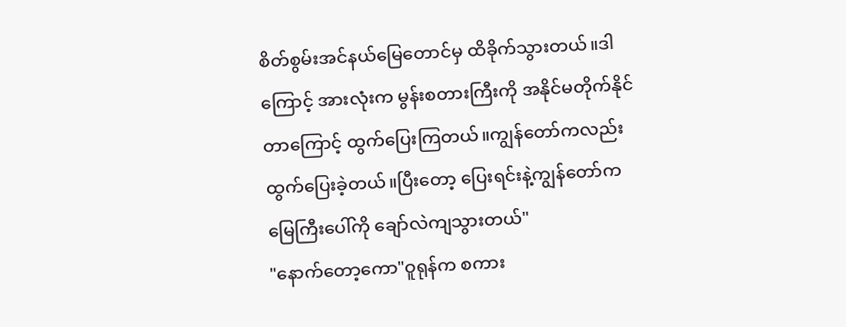စိတ်စွမ်းအင်နယ်မြေတောင်မှ ထိခိုက်သွားတယ်။ဒါကြောင့် အားလုံးက မွန်းစတားကြီးကို အနိုင်မတိုက်နိုင်တာကြောင့် ထွက်ပြေးကြတယ်။ကျွန်တော်ကလည်း ထွက်ပြေးခဲ့တယ်။ပြီးတော့ ပြေးရင်းနဲ့ကျွန်တော်က မြေကြီးပေါ်ကို ချော်လဲကျသွားတယ်"
"နောက်တော့ကော"ဝူရုန်က စကား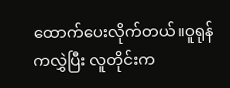ထောက်ပေးလိုက်တယ်။ဝူရုန်ကလွှဲပြီး လူတိုင်းက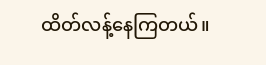ထိတ်လန့်နေကြတယ်။